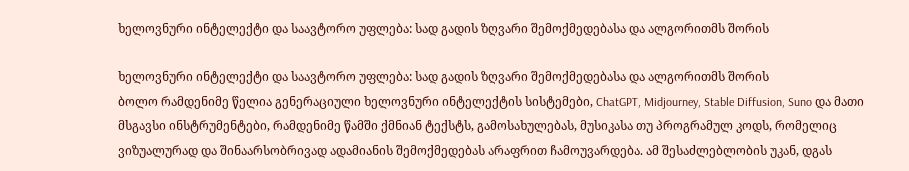ხელოვნური ინტელექტი და საავტორო უფლება: სად გადის ზღვარი შემოქმედებასა და ალგორითმს შორის

ხელოვნური ინტელექტი და საავტორო უფლება: სად გადის ზღვარი შემოქმედებასა და ალგორითმს შორის
ბოლო რამდენიმე წელია გენერაციული ხელოვნური ინტელექტის სისტემები, ChatGPT, Midjourney, Stable Diffusion, Suno და მათი მსგავსი ინსტრუმენტები, რამდენიმე წამში ქმნიან ტექსტს, გამოსახულებას, მუსიკასა თუ პროგრამულ კოდს, რომელიც ვიზუალურად და შინაარსობრივად ადამიანის შემოქმედებას არაფრით ჩამოუვარდება. ამ შესაძლებლობის უკან, დგას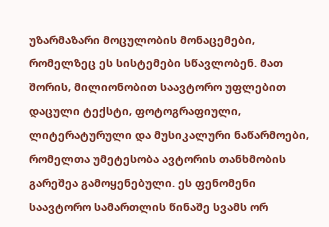უზარმაზარი მოცულობის მონაცემები, რომელზეც ეს სისტემები სწავლობენ. მათ შორის, მილიონობით საავტორო უფლებით დაცული ტექსტი, ფოტოგრაფიული, ლიტერატურული და მუსიკალური ნაწარმოები, რომელთა უმეტესობა ავტორის თანხმობის გარეშეა გამოყენებული. ეს ფენომენი საავტორო სამართლის წინაშე სვამს ორ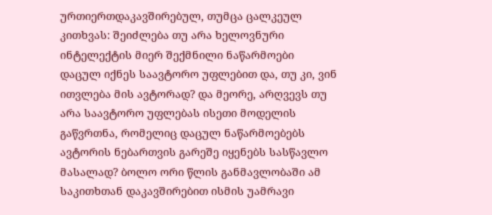ურთიერთდაკავშირებულ, თუმცა ცალკეულ კითხვას: შეიძლება თუ არა ხელოვნური ინტელექტის მიერ შექმნილი ნაწარმოები დაცულ იქნეს საავტორო უფლებით და, თუ კი, ვინ ითვლება მის ავტორად? და მეორე, არღვევს თუ არა საავტორო უფლებას ისეთი მოდელის გაწვრთნა, რომელიც დაცულ ნაწარმოებებს ავტორის ნებართვის გარეშე იყენებს სასწავლო მასალად? ბოლო ორი წლის განმავლობაში ამ საკითხთან დაკავშირებით ისმის უამრავი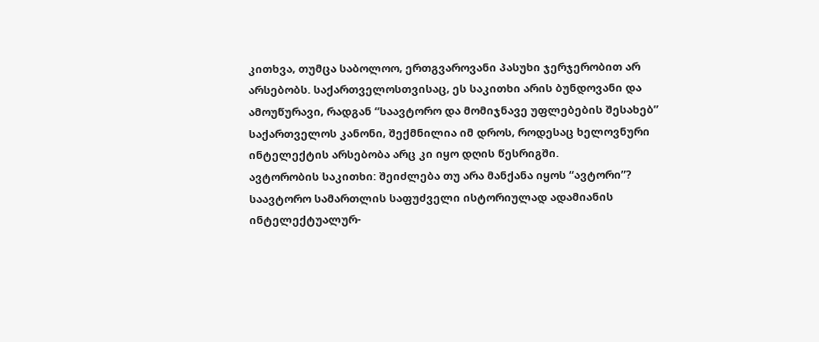კითხვა, თუმცა საბოლოო, ერთგვაროვანი პასუხი ჯერჯერობით არ არსებობს. საქართველოსთვისაც, ეს საკითხი არის ბუნდოვანი და ამოუწურავი, რადგან “საავტორო და მომიჯნავე უფლებების შესახებ” საქართველოს კანონი, შექმნილია იმ დროს, როდესაც ხელოვნური ინტელექტის არსებობა არც კი იყო დღის წესრიგში.
ავტორობის საკითხი: შეიძლება თუ არა მანქანა იყოს “ავტორი”?
საავტორო სამართლის საფუძველი ისტორიულად ადამიანის ინტელექტუალურ-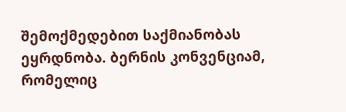შემოქმედებით საქმიანობას ეყრდნობა. ბერნის კონვენციამ, რომელიც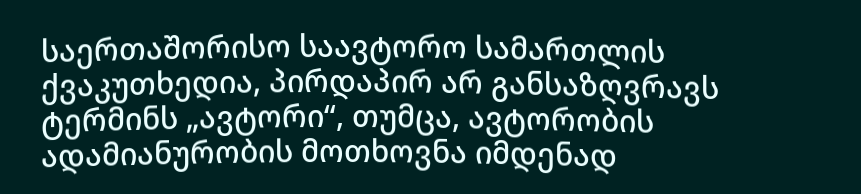საერთაშორისო საავტორო სამართლის ქვაკუთხედია, პირდაპირ არ განსაზღვრავს ტერმინს „ავტორი“, თუმცა, ავტორობის ადამიანურობის მოთხოვნა იმდენად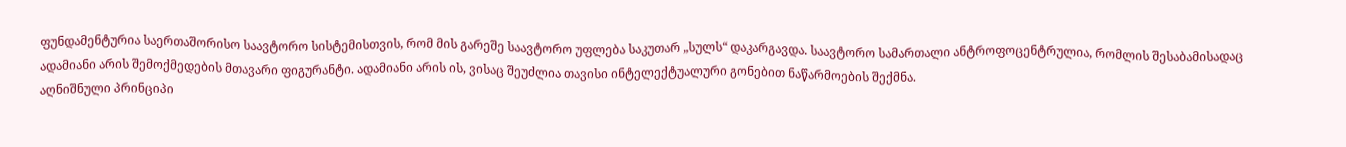ფუნდამენტურია საერთაშორისო საავტორო სისტემისთვის, რომ მის გარეშე საავტორო უფლება საკუთარ „სულს“ დაკარგავდა. საავტორო სამართალი ანტროფოცენტრულია, რომლის შესაბამისადაც ადამიანი არის შემოქმედების მთავარი ფიგურანტი. ადამიანი არის ის, ვისაც შეუძლია თავისი ინტელექტუალური გონებით ნაწარმოების შექმნა.
აღნიშნული პრინციპი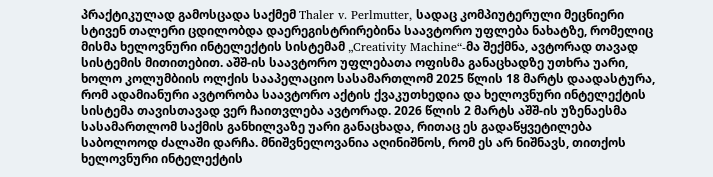პრაქტიკულად გამოსცადა საქმემ Thaler v. Perlmutter, სადაც კომპიუტერული მეცნიერი სტივენ თალერი ცდილობდა დაერეგისტრირებინა საავტორო უფლება ნახატზე, რომელიც მისმა ხელოვნური ინტელექტის სისტემამ „Creativity Machine“-მა შექმნა, ავტორად თავად სისტემის მითითებით. აშშ-ის საავტორო უფლებათა ოფისმა განაცხადზე უთხრა უარი, ხოლო კოლუმბიის ოლქის სააპელაციო სასამართლომ 2025 წლის 18 მარტს დაადასტურა, რომ ადამიანური ავტორობა საავტორო აქტის ქვაკუთხედია და ხელოვნური ინტელექტის სისტემა თავისთავად ვერ ჩაითვლება ავტორად. 2026 წლის 2 მარტს აშშ-ის უზენაესმა სასამართლომ საქმის განხილვაზე უარი განაცხადა, რითაც ეს გადაწყვეტილება საბოლოოდ ძალაში დარჩა. მნიშვნელოვანია აღინიშნოს, რომ ეს არ ნიშნავს, თითქოს ხელოვნური ინტელექტის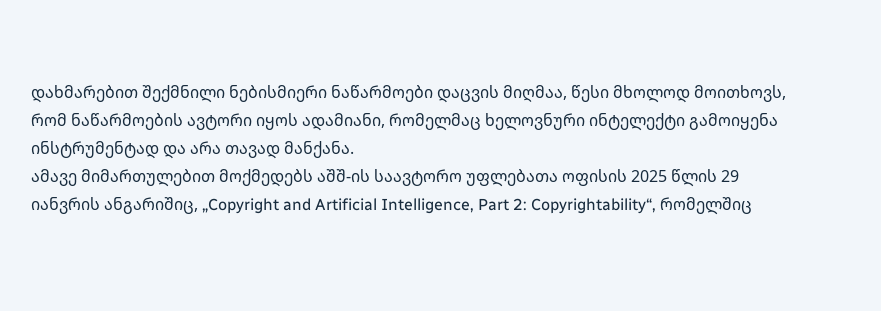დახმარებით შექმნილი ნებისმიერი ნაწარმოები დაცვის მიღმაა, წესი მხოლოდ მოითხოვს, რომ ნაწარმოების ავტორი იყოს ადამიანი, რომელმაც ხელოვნური ინტელექტი გამოიყენა ინსტრუმენტად და არა თავად მანქანა.
ამავე მიმართულებით მოქმედებს აშშ-ის საავტორო უფლებათა ოფისის 2025 წლის 29 იანვრის ანგარიშიც, „Copyright and Artificial Intelligence, Part 2: Copyrightability“, რომელშიც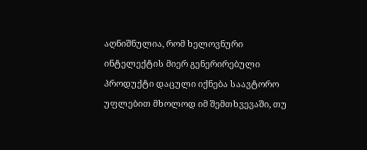აღნიშნულია, რომ ხელოვნური ინტელექტის მიერ გენერირებული პროდუქტი დაცული იქნება საავტორო უფლებით მხოლოდ იმ შემთხვევაში, თუ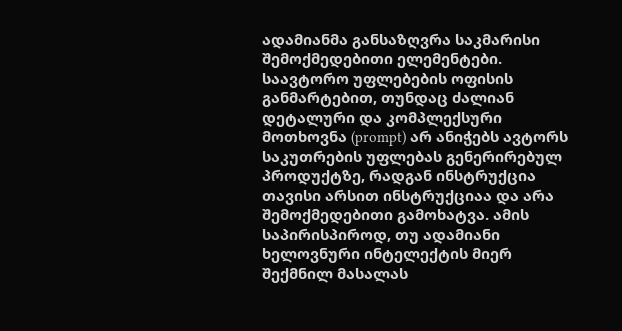ადამიანმა განსაზღვრა საკმარისი შემოქმედებითი ელემენტები. საავტორო უფლებების ოფისის განმარტებით, თუნდაც ძალიან დეტალური და კომპლექსური მოთხოვნა (prompt) არ ანიჭებს ავტორს საკუთრების უფლებას გენერირებულ პროდუქტზე, რადგან ინსტრუქცია თავისი არსით ინსტრუქციაა და არა შემოქმედებითი გამოხატვა. ამის საპირისპიროდ, თუ ადამიანი ხელოვნური ინტელექტის მიერ შექმნილ მასალას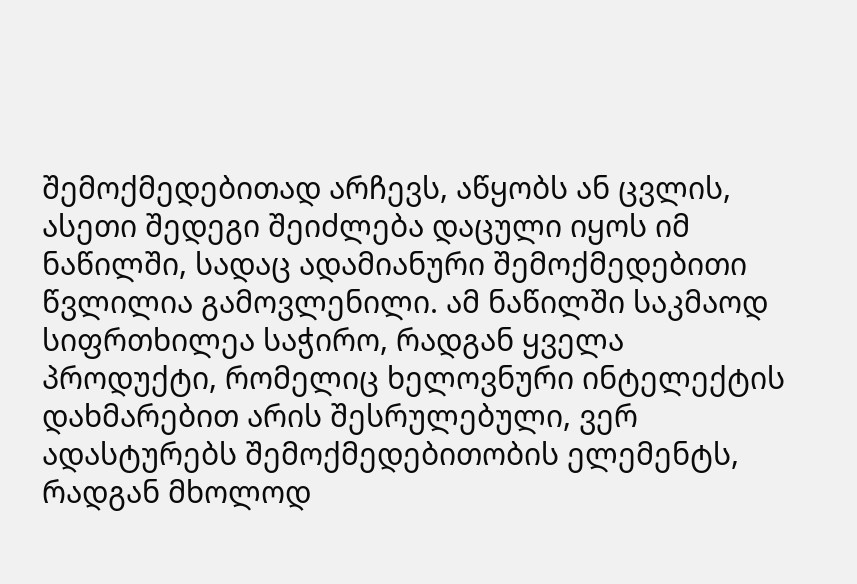შემოქმედებითად არჩევს, აწყობს ან ცვლის, ასეთი შედეგი შეიძლება დაცული იყოს იმ ნაწილში, სადაც ადამიანური შემოქმედებითი წვლილია გამოვლენილი. ამ ნაწილში საკმაოდ სიფრთხილეა საჭირო, რადგან ყველა პროდუქტი, რომელიც ხელოვნური ინტელექტის დახმარებით არის შესრულებული, ვერ ადასტურებს შემოქმედებითობის ელემენტს, რადგან მხოლოდ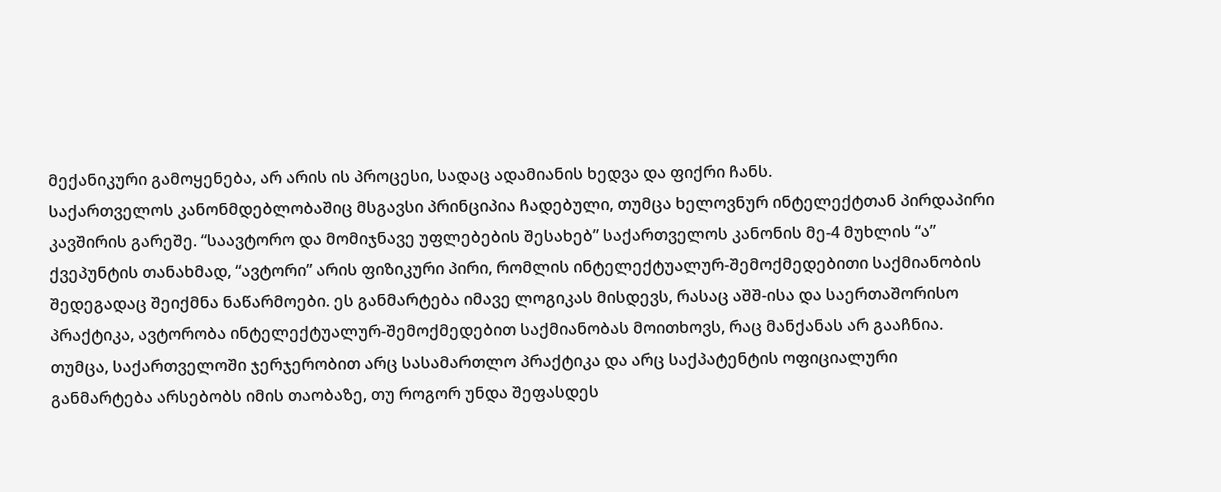მექანიკური გამოყენება, არ არის ის პროცესი, სადაც ადამიანის ხედვა და ფიქრი ჩანს.
საქართველოს კანონმდებლობაშიც მსგავსი პრინციპია ჩადებული, თუმცა ხელოვნურ ინტელექტთან პირდაპირი კავშირის გარეშე. “საავტორო და მომიჯნავე უფლებების შესახებ” საქართველოს კანონის მე-4 მუხლის “ა” ქვეპუნტის თანახმად, “ავტორი” არის ფიზიკური პირი, რომლის ინტელექტუალურ-შემოქმედებითი საქმიანობის შედეგადაც შეიქმნა ნაწარმოები. ეს განმარტება იმავე ლოგიკას მისდევს, რასაც აშშ-ისა და საერთაშორისო პრაქტიკა, ავტორობა ინტელექტუალურ-შემოქმედებით საქმიანობას მოითხოვს, რაც მანქანას არ გააჩნია. თუმცა, საქართველოში ჯერჯერობით არც სასამართლო პრაქტიკა და არც საქპატენტის ოფიციალური განმარტება არსებობს იმის თაობაზე, თუ როგორ უნდა შეფასდეს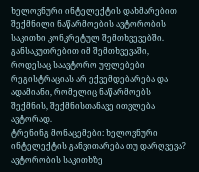ხელოვნური ინტელექტის დახმარებით შექმნილი ნაწარმოების ავტორობის საკითხი კონკრეტულ შემთხვევებში. განსაკუთრებით იმ შემთხვევაში, როდესაც საავტორო უფლებები რეგისტრაციას არ ექვემდებარება და ადამიანი, რომელიც ნაწარმოებს შექმნის, შექმნისთანავე ითვლება ავტორად.
ტრენინგ მონაცემები: ხელოვნური ინტელექტის განვითარება თუ დარღვევა?
ავტორობის საკითხზე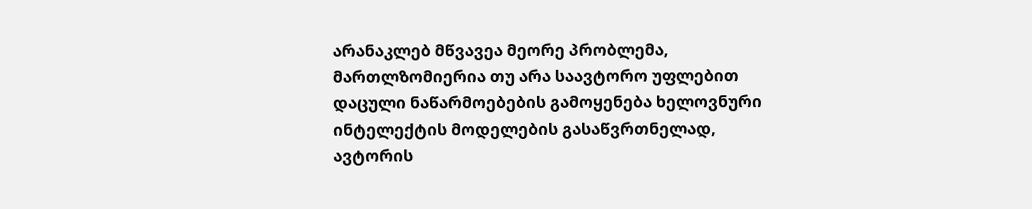არანაკლებ მწვავეა მეორე პრობლემა, მართლზომიერია თუ არა საავტორო უფლებით დაცული ნაწარმოებების გამოყენება ხელოვნური ინტელექტის მოდელების გასაწვრთნელად, ავტორის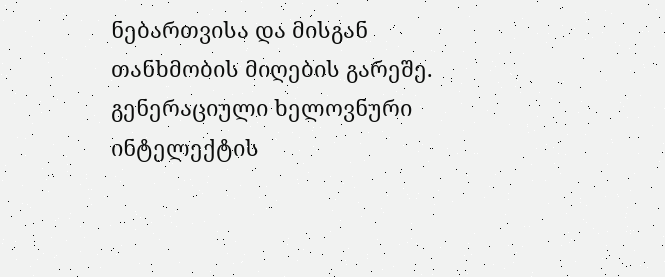ნებართვისა და მისგან თანხმობის მიღების გარეშე.
გენერაციული ხელოვნური ინტელექტის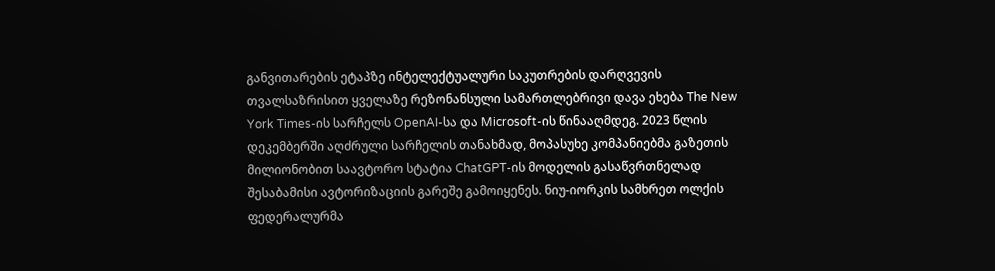განვითარების ეტაპზე ინტელექტუალური საკუთრების დარღვევის თვალსაზრისით ყველაზე რეზონანსული სამართლებრივი დავა ეხება The New York Times-ის სარჩელს OpenAI-სა და Microsoft-ის წინააღმდეგ. 2023 წლის დეკემბერში აღძრული სარჩელის თანახმად, მოპასუხე კომპანიებმა გაზეთის მილიონობით საავტორო სტატია ChatGPT-ის მოდელის გასაწვრთნელად შესაბამისი ავტორიზაციის გარეშე გამოიყენეს. ნიუ-იორკის სამხრეთ ოლქის ფედერალურმა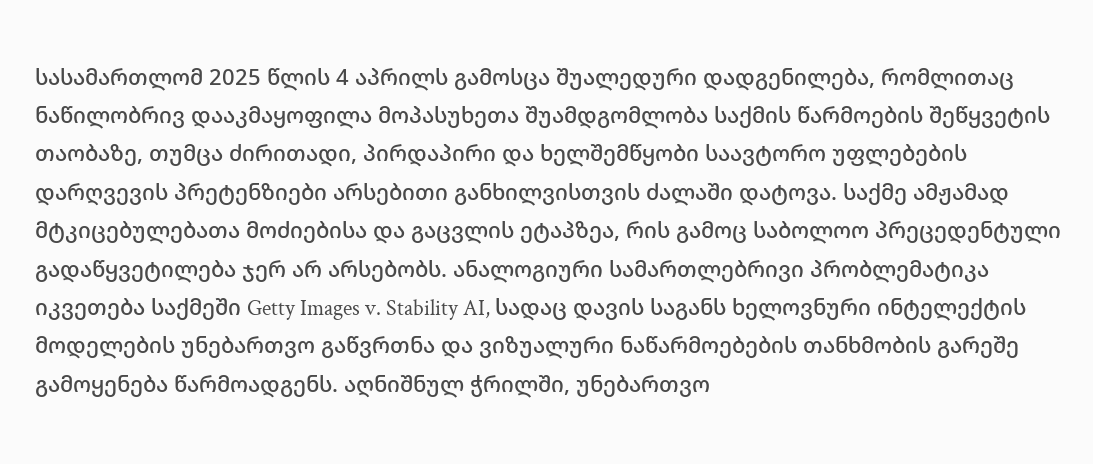სასამართლომ 2025 წლის 4 აპრილს გამოსცა შუალედური დადგენილება, რომლითაც ნაწილობრივ დააკმაყოფილა მოპასუხეთა შუამდგომლობა საქმის წარმოების შეწყვეტის თაობაზე, თუმცა ძირითადი, პირდაპირი და ხელშემწყობი საავტორო უფლებების დარღვევის პრეტენზიები არსებითი განხილვისთვის ძალაში დატოვა. საქმე ამჟამად მტკიცებულებათა მოძიებისა და გაცვლის ეტაპზეა, რის გამოც საბოლოო პრეცედენტული გადაწყვეტილება ჯერ არ არსებობს. ანალოგიური სამართლებრივი პრობლემატიკა იკვეთება საქმეში Getty Images v. Stability AI, სადაც დავის საგანს ხელოვნური ინტელექტის მოდელების უნებართვო გაწვრთნა და ვიზუალური ნაწარმოებების თანხმობის გარეშე გამოყენება წარმოადგენს. აღნიშნულ ჭრილში, უნებართვო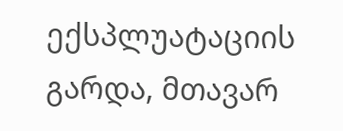ექსპლუატაციის გარდა, მთავარ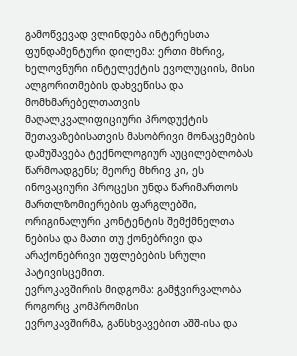გამოწვევად ვლინდება ინტერესთა ფუნდამენტური დილემა: ერთი მხრივ, ხელოვნური ინტელექტის ევოლუციის, მისი ალგორითმების დახვეწისა და მომხმარებელთათვის მაღალკვალიფიციური პროდუქტის შეთავაზებისათვის მასობრივი მონაცემების დამუშავება ტექნოლოგიურ აუცილებლობას წარმოადგენს; მეორე მხრივ კი, ეს ინოვაციური პროცესი უნდა წარიმართოს მართლზომიერების ფარგლებში, ორიგინალური კონტენტის შემქმნელთა ნებისა და მათი თუ ქონებრივი და არაქონებრივი უფლებების სრული პატივისცემით.
ევროკავშირის მიდგომა: გამჭვირვალობა როგორც კომპრომისი
ევროკავშირმა, განსხვავებით აშშ-ისა და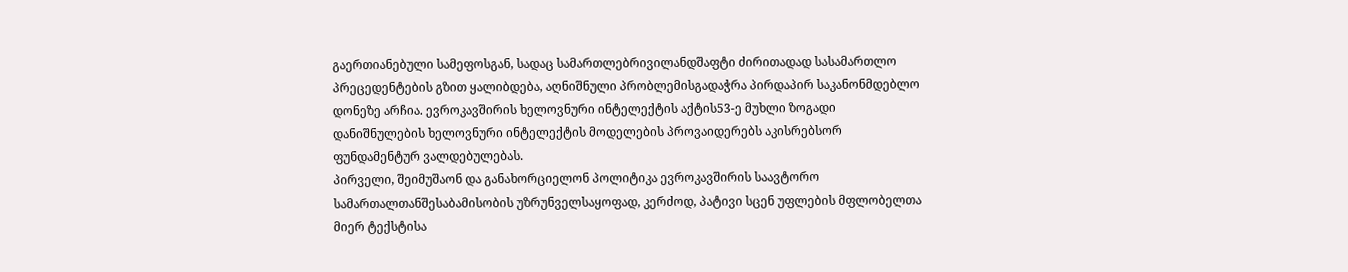გაერთიანებული სამეფოსგან, სადაც სამართლებრივილანდშაფტი ძირითადად სასამართლო პრეცედენტების გზით ყალიბდება, აღნიშნული პრობლემისგადაჭრა პირდაპირ საკანონმდებლო დონეზე არჩია. ევროკავშირის ხელოვნური ინტელექტის აქტის53-ე მუხლი ზოგადი დანიშნულების ხელოვნური ინტელექტის მოდელების პროვაიდერებს აკისრებსორ ფუნდამენტურ ვალდებულებას.
პირველი, შეიმუშაონ და განახორციელონ პოლიტიკა ევროკავშირის საავტორო სამართალთანშესაბამისობის უზრუნველსაყოფად, კერძოდ, პატივი სცენ უფლების მფლობელთა მიერ ტექსტისა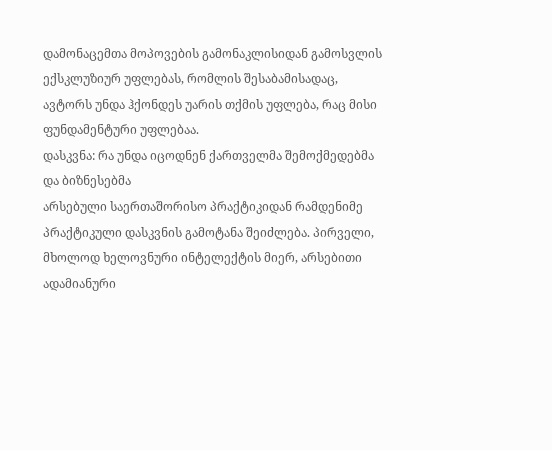დამონაცემთა მოპოვების გამონაკლისიდან გამოსვლის ექსკლუზიურ უფლებას, რომლის შესაბამისადაც, ავტორს უნდა ჰქონდეს უარის თქმის უფლება, რაც მისი ფუნდამენტური უფლებაა.
დასკვნა: რა უნდა იცოდნენ ქართველმა შემოქმედებმა და ბიზნესებმა
არსებული საერთაშორისო პრაქტიკიდან რამდენიმე პრაქტიკული დასკვნის გამოტანა შეიძლება. პირველი, მხოლოდ ხელოვნური ინტელექტის მიერ, არსებითი ადამიანური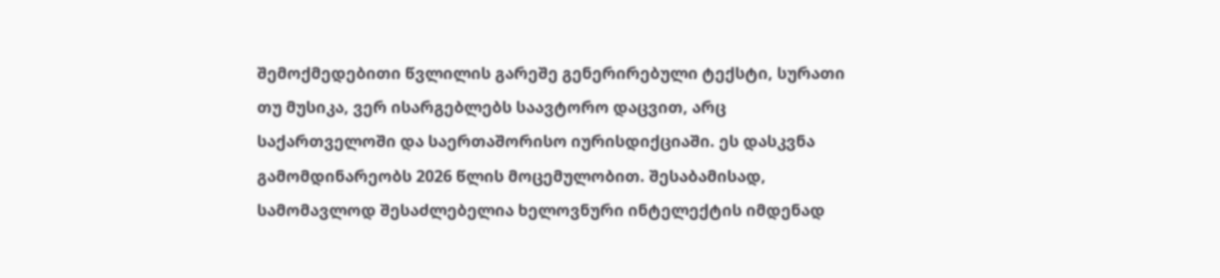შემოქმედებითი წვლილის გარეშე გენერირებული ტექსტი, სურათი თუ მუსიკა, ვერ ისარგებლებს საავტორო დაცვით, არც საქართველოში და საერთაშორისო იურისდიქციაში. ეს დასკვნა გამომდინარეობს 2026 წლის მოცემულობით. შესაბამისად, სამომავლოდ შესაძლებელია ხელოვნური ინტელექტის იმდენად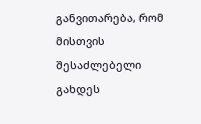განვითარება, რომ მისთვის შესაძლებელი გახდეს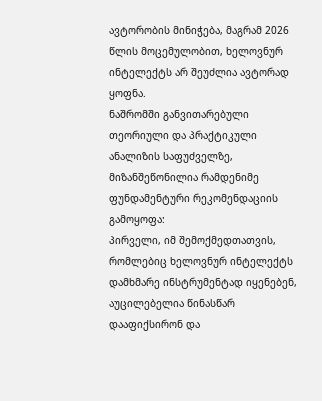ავტორობის მინიჭება, მაგრამ 2026 წლის მოცემულობით, ხელოვნურ ინტელექტს არ შეუძლია ავტორად ყოფნა.
ნაშრომში განვითარებული თეორიული და პრაქტიკული ანალიზის საფუძველზე, მიზანშეწონილია რამდენიმე ფუნდამენტური რეკომენდაციის გამოყოფა:
პირველი, იმ შემოქმედთათვის, რომლებიც ხელოვნურ ინტელექტს დამხმარე ინსტრუმენტად იყენებენ, აუცილებელია წინასწარ დააფიქსირონ და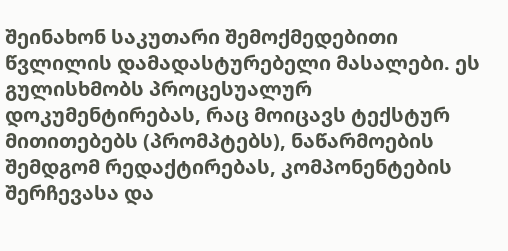შეინახონ საკუთარი შემოქმედებითი წვლილის დამადასტურებელი მასალები. ეს გულისხმობს პროცესუალურ დოკუმენტირებას, რაც მოიცავს ტექსტურ მითითებებს (პრომპტებს), ნაწარმოების შემდგომ რედაქტირებას, კომპონენტების შერჩევასა და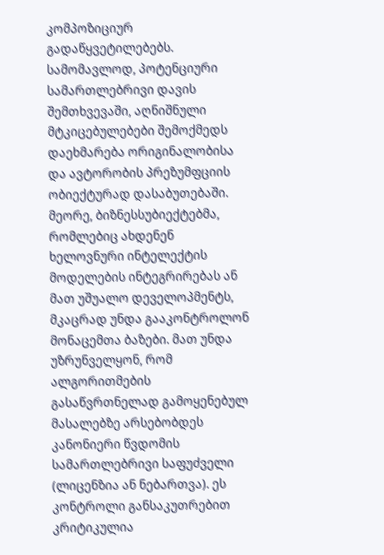კომპოზიციურ გადაწყვეტილებებს. სამომავლოდ, პოტენციური სამართლებრივი დავის შემთხვევაში, აღნიშნული მტკიცებულებები შემოქმედს დაეხმარება ორიგინალობისა და ავტორობის პრეზუმფციის ობიექტურად დასაბუთებაში.
მეორე, ბიზნესსუბიექტებმა, რომლებიც ახდენენ ხელოვნური ინტელექტის მოდელების ინტეგრირებას ან მათ უშუალო დეველოპმენტს, მკაცრად უნდა გააკონტროლონ მონაცემთა ბაზები. მათ უნდა უზრუნველყონ, რომ ალგორითმების გასაწვრთნელად გამოყენებულ მასალებზე არსებობდეს კანონიერი წვდომის სამართლებრივი საფუძველი (ლიცენზია ან ნებართვა). ეს კონტროლი განსაკუთრებით კრიტიკულია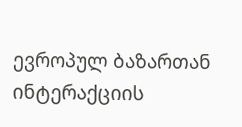ევროპულ ბაზართან ინტერაქციის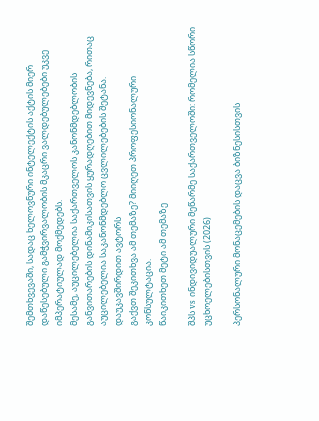შემთხვევაში, სადაც ხელოვნური ინტელექტის აქტის მიერ დაწესებული გამჭვირვალობის მკაცრი ვალდებულებები უკვე იმპერატიულად მოქმედებს.
მესამე, აუცილებელია საქართველოს კანონმდებლობის განვითარების დინამიკისათვის ყურადღებით მიდევნება, რითაც აუცილებელია საკანონმდებლო ცვლილებების შეტანა.
დაუკავშირდით ავტორს
გაქვთ შეკითხვა ამ თემაზე? მიიღეთ პროფესიონალური კონსულტაცია.
წაიკითხეთ მეტი ამ თემაზე

შპს vs ინდივიდუალური მეწარმე საქართველოში: რომელია სწორი უცხოელებისთვის (2026)

პერსონალური მონაცემების დაცვა ბიზნესისთვის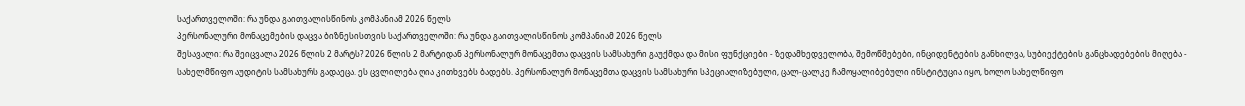საქართველოში: რა უნდა გაითვალისწინოს კომპანიამ 2026 წელს
პერსონალური მონაცემების დაცვა ბიზნესისთვის საქართველოში: რა უნდა გაითვალისწინოს კომპანიამ 2026 წელს
შესავალი: რა შეიცვალა 2026 წლის 2 მარტს? 2026 წლის 2 მარტიდან პერსონალურ მონაცემთა დაცვის სამსახური გაუქმდა და მისი ფუნქციები - ზედამხედველობა, შემოწმებები, ინციდენტების განხილვა, სუბიექტების განცხადებების მიღება - სახელმწიფო აუდიტის სამსახურს გადაეცა. ეს ცვლილება ღია კითხვებს ბადებს. პერსონალურ მონაცემთა დაცვის სამსახური სპეციალიზებული, ცალ-ცალკე ჩამოყალიბებული ინსტიტუცია იყო, ხოლო სახელწიფო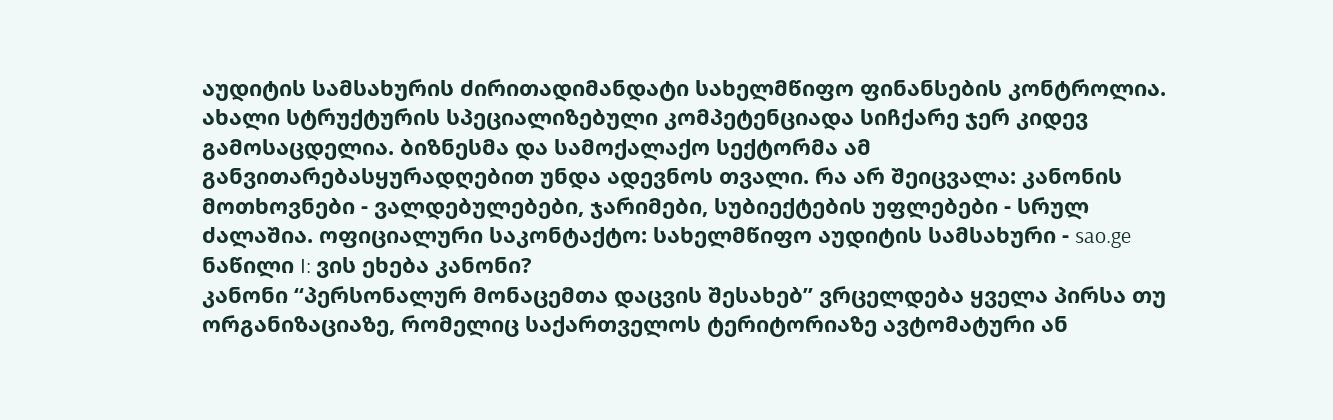აუდიტის სამსახურის ძირითადიმანდატი სახელმწიფო ფინანსების კონტროლია. ახალი სტრუქტურის სპეციალიზებული კომპეტენციადა სიჩქარე ჯერ კიდევ გამოსაცდელია. ბიზნესმა და სამოქალაქო სექტორმა ამ განვითარებასყურადღებით უნდა ადევნოს თვალი. რა არ შეიცვალა: კანონის მოთხოვნები - ვალდებულებები, ჯარიმები, სუბიექტების უფლებები - სრულ ძალაშია. ოფიციალური საკონტაქტო: სახელმწიფო აუდიტის სამსახური - sao.ge
ნაწილი I: ვის ეხება კანონი?
კანონი “პერსონალურ მონაცემთა დაცვის შესახებ” ვრცელდება ყველა პირსა თუ ორგანიზაციაზე, რომელიც საქართველოს ტერიტორიაზე ავტომატური ან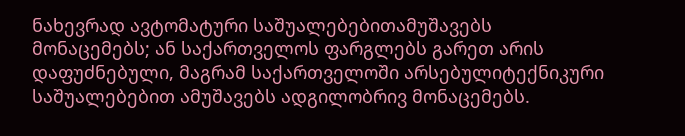ნახევრად ავტომატური საშუალებებითამუშავებს მონაცემებს; ან საქართველოს ფარგლებს გარეთ არის დაფუძნებული, მაგრამ საქართველოში არსებულიტექნიკური საშუალებებით ამუშავებს ადგილობრივ მონაცემებს.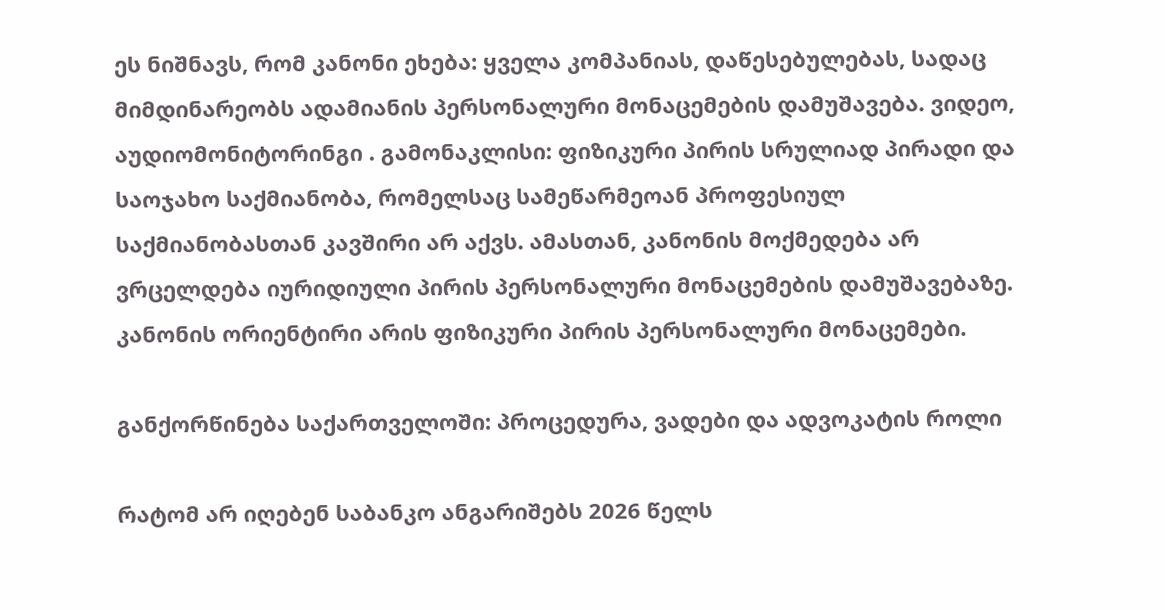ეს ნიშნავს, რომ კანონი ეხება: ყველა კომპანიას, დაწესებულებას, სადაც მიმდინარეობს ადამიანის პერსონალური მონაცემების დამუშავება. ვიდეო, აუდიომონიტორინგი . გამონაკლისი: ფიზიკური პირის სრულიად პირადი და საოჯახო საქმიანობა, რომელსაც სამეწარმეოან პროფესიულ საქმიანობასთან კავშირი არ აქვს. ამასთან, კანონის მოქმედება არ ვრცელდება იურიდიული პირის პერსონალური მონაცემების დამუშავებაზე. კანონის ორიენტირი არის ფიზიკური პირის პერსონალური მონაცემები.

განქორწინება საქართველოში: პროცედურა, ვადები და ადვოკატის როლი

რატომ არ იღებენ საბანკო ანგარიშებს 2026 წელს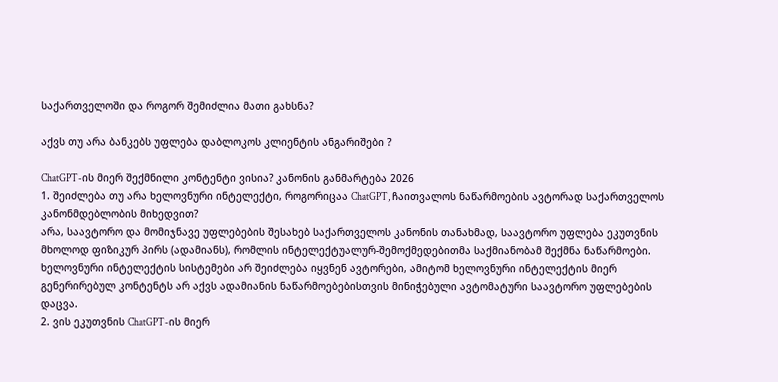საქართველოში და როგორ შემიძლია მათი გახსნა?

აქვს თუ არა ბანკებს უფლება დაბლოკოს კლიენტის ანგარიშები ?

ChatGPT-ის მიერ შექმნილი კონტენტი ვისია? კანონის განმარტება 2026
1. შეიძლება თუ არა ხელოვნური ინტელექტი, როგორიცაა ChatGPT, ჩაითვალოს ნაწარმოების ავტორად საქართველოს კანონმდებლობის მიხედვით?
არა, საავტორო და მომიჯნავე უფლებების შესახებ საქართველოს კანონის თანახმად, საავტორო უფლება ეკუთვნის მხოლოდ ფიზიკურ პირს (ადამიანს), რომლის ინტელექტუალურ-შემოქმედებითმა საქმიანობამ შექმნა ნაწარმოები. ხელოვნური ინტელექტის სისტემები არ შეიძლება იყვნენ ავტორები, ამიტომ ხელოვნური ინტელექტის მიერ გენერირებულ კონტენტს არ აქვს ადამიანის ნაწარმოებებისთვის მინიჭებული ავტომატური საავტორო უფლებების დაცვა.
2. ვის ეკუთვნის ChatGPT-ის მიერ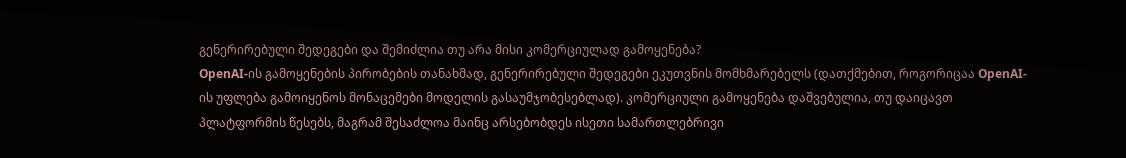გენერირებული შედეგები და შემიძლია თუ არა მისი კომერციულად გამოყენება?
OpenAI-ის გამოყენების პირობების თანახმად, გენერირებული შედეგები ეკუთვნის მომხმარებელს (დათქმებით, როგორიცაა OpenAI-ის უფლება გამოიყენოს მონაცემები მოდელის გასაუმჯობესებლად). კომერციული გამოყენება დაშვებულია, თუ დაიცავთ პლატფორმის წესებს, მაგრამ შესაძლოა მაინც არსებობდეს ისეთი სამართლებრივი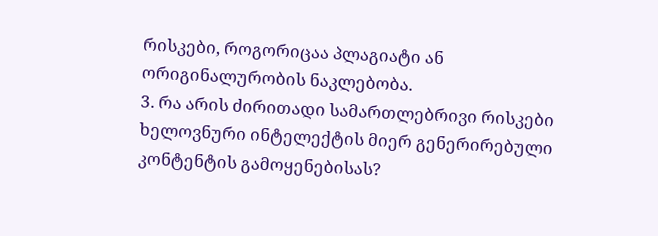რისკები, როგორიცაა პლაგიატი ან ორიგინალურობის ნაკლებობა.
3. რა არის ძირითადი სამართლებრივი რისკები ხელოვნური ინტელექტის მიერ გენერირებული კონტენტის გამოყენებისას?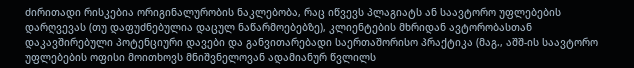ძირითადი რისკებია ორიგინალურობის ნაკლებობა, რაც იწვევს პლაგიატს ან საავტორო უფლებების დარღვევას (თუ დაფუძნებულია დაცულ ნაწარმოებებზე), კლიენტების მხრიდან ავტორობასთან დაკავშირებული პოტენციური დავები და განვითარებადი საერთაშორისო პრაქტიკა (მაგ., აშშ-ის საავტორო უფლებების ოფისი მოითხოვს მნიშვნელოვან ადამიანურ წვლილს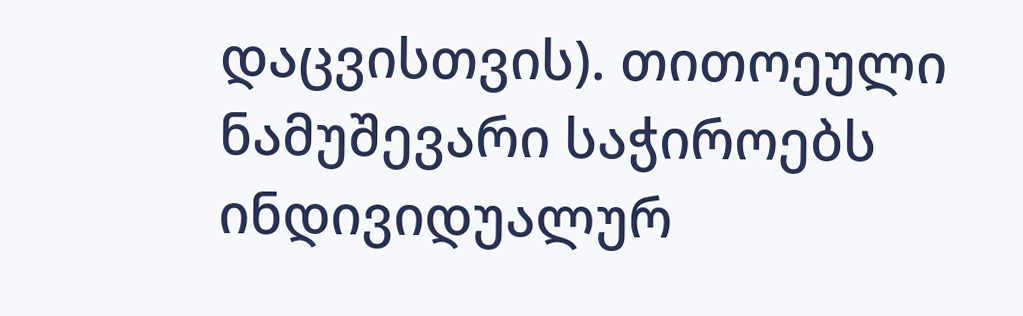დაცვისთვის). თითოეული ნამუშევარი საჭიროებს ინდივიდუალურ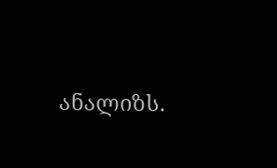ანალიზს.